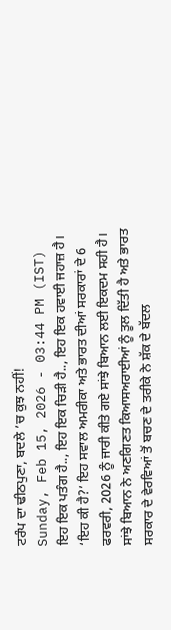ਟਰੰਪ ਦਾ ਢੀਠਪੁਣਾ, ਬਦਲੇ ’ਚ ਕੁਝ ਨਹੀਂ!
Sunday, Feb 15, 2026 - 03:44 PM (IST)
ਇਹ ਇਕ ਪਤੰਗ ਹੈ.., ਇਹ ਇਕ ਚਿੜੀ ਹੈ.., ਇਹ ਇਕ ਹਵਾਈ ਜਹਾਜ਼ ਹੈ। ‘ਇਹ ਕੀ ਹੈ?’ ਇਹ ਸਵਾਲ ਅਮਰੀਕਾ ਅਤੇ ਭਾਰਤ ਦੀਆਂ ਸਰਕਾਰਾਂ ਦੇ 6 ਫਰਵਰੀ, 2026 ਨੂੰ ਜਾਰੀ ਕੀਤੇ ਗਏ ਸਾਂਝੇ ਬਿਆਨ ਲਈ ਇਕਦਮ ਸਹੀ ਹੈ। ਸਾਂਝੇ ਬਿਆਨ ਨੇ ਅਣਗਿਣਤ ਕਿਆਸਅਰਾਈਆਂ ਨੂੰ ਤੂਲ ਦਿੱਤੀ ਹੈ ਅਤੇ ਭਾਰਤ ਸਰਕਾਰ ਦੇ ਵੇਰਵਿਆਂ ਤੋਂ ਬਚਣ ਦੇ ਤਰੀਕੇ ਨੇ ਸ਼ੱਕ ਦੇ ਬੱਦਲ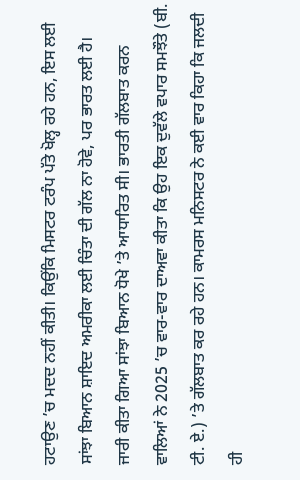ਹਟਾਉਣ ’ਚ ਮਦਦ ਨਹੀਂ ਕੀਤੀ। ਕਿਉਂਕਿ ਮਿਸਟਰ ਟਰੰਪ ਪੱਤੇ ਖੋਲ੍ਹ ਰਹੇ ਹਨ, ਇਸ ਲਈ ਸਾਂਝਾ ਬਿਆਨ ਸ਼ਾਇਦ ਅਮਰੀਕਾ ਲਈ ਚਿੰਤਾ ਦੀ ਗੱਲ ਨਾ ਹੋਵੇ, ਪਰ ਭਾਰਤ ਲਈ ਹੈ।
ਜਾਰੀ ਕੀਤਾ ਗਿਆ ਸਾਂਝਾ ਬਿਆਨ ਧੋਖੇ ’ਤੇ ਆਧਾਰਿਤ ਸੀ। ਭਾਰਤੀ ਗੱਲਬਾਤ ਕਰਨ ਵਾਲਿਆਂ ਨੇ 2025 ’ਚ ਵਾਰ-ਵਾਰ ਦਾਅਵਾ ਕੀਤਾ ਕਿ ਉਹ ਇਕ ਦੁਵੱਲੇ ਵਪਾਰ ਸਮਝੌਤੇ (ਬੀ. ਟੀ. ਏ.) ’ਤੇ ਗੱਲਬਾਤ ਕਰ ਰਹੇ ਹਨ। ਕਾਮਰਸ ਮਨਿਸਟਰ ਨੇ ਕਈ ਵਾਰ ਕਿਹਾ ਕਿ ਜਲਦੀ ਹੀ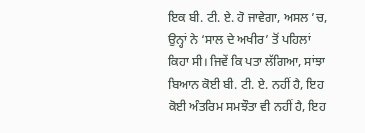ਇਕ ਬੀ. ਟੀ. ਏ. ਹੋ ਜਾਵੇਗਾ, ਅਸਲ ’ਚ, ਉਨ੍ਹਾਂ ਨੇ ‘ਸਾਲ ਦੇ ਅਖੀਰ’ ਤੋਂ ਪਹਿਲਾਂ ਕਿਹਾ ਸੀ। ਜਿਵੇਂ ਕਿ ਪਤਾ ਲੱਗਿਆ, ਸਾਂਝਾ ਬਿਆਨ ਕੋਈ ਬੀ. ਟੀ. ਏ. ਨਹੀਂ ਹੈ, ਇਹ ਕੋਈ ਅੰਤਰਿਮ ਸਮਝੌਤਾ ਵੀ ਨਹੀਂ ਹੈ, ਇਹ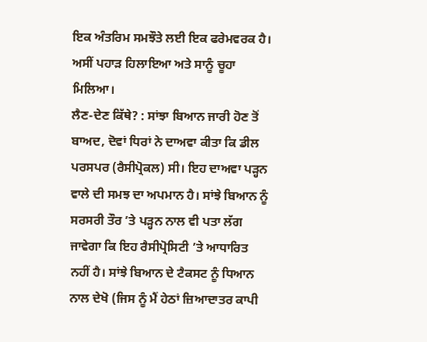ਇਕ ਅੰਤਰਿਮ ਸਮਝੌਤੇ ਲਈ ਇਕ ਫਰੇਮਵਰਕ ਹੈ। ਅਸੀਂ ਪਹਾੜ ਹਿਲਾਇਆ ਅਤੇ ਸਾਨੂੰ ਚੂਹਾ ਮਿਲਿਆ।
ਲੈਣ-ਦੇਣ ਕਿੱਥੇ? : ਸਾਂਝਾ ਬਿਆਨ ਜਾਰੀ ਹੋਣ ਤੋਂ ਬਾਅਦ, ਦੋਵਾਂ ਧਿਰਾਂ ਨੇ ਦਾਅਵਾ ਕੀਤਾ ਕਿ ਡੀਲ ਪਰਸਪਰ (ਰੈਸੀਪ੍ਰੋਕਲ) ਸੀ। ਇਹ ਦਾਅਵਾ ਪੜ੍ਹਨ ਵਾਲੇ ਦੀ ਸਮਝ ਦਾ ਅਪਮਾਨ ਹੈ। ਸਾਂਝੇ ਬਿਆਨ ਨੂੰ ਸਰਸਰੀ ਤੌਰ ’ਤੇ ਪੜ੍ਹਨ ਨਾਲ ਵੀ ਪਤਾ ਲੱਗ ਜਾਵੇਗਾ ਕਿ ਇਹ ਰੈਸੀਪ੍ਰੋਸਿਟੀ ’ਤੇ ਆਧਾਰਿਤ ਨਹੀਂ ਹੈ। ਸਾਂਝੇ ਬਿਆਨ ਦੇ ਟੈਕਸਟ ਨੂੰ ਧਿਆਨ ਨਾਲ ਦੇਖੋ (ਜਿਸ ਨੂੰ ਮੈਂ ਹੇਠਾਂ ਜ਼ਿਆਦਾਤਰ ਕਾਪੀ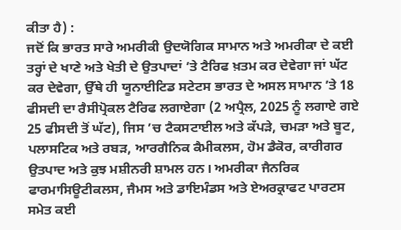ਕੀਤਾ ਹੈ) :
ਜਦੋਂ ਕਿ ਭਾਰਤ ਸਾਰੇ ਅਮਰੀਕੀ ਉਦਯੋਗਿਕ ਸਾਮਾਨ ਅਤੇ ਅਮਰੀਕਾ ਦੇ ਕਈ ਤਰ੍ਹਾਂ ਦੇ ਖਾਣੇ ਅਤੇ ਖੇਤੀ ਦੇ ਉਤਪਾਦਾਂ ’ਤੇ ਟੈਰਿਫ ਖ਼ਤਮ ਕਰ ਦੇਵੇਗਾ ਜਾਂ ਘੱਟ ਕਰ ਦੇਵੇਗਾ, ਉੱਥੇ ਹੀ ਯੂਨਾਈਟਿਡ ਸਟੇਟਸ ਭਾਰਤ ਦੇ ਅਸਲ ਸਾਮਾਨ ’ਤੇ 18 ਫੀਸਦੀ ਦਾ ਰੈਸੀਪ੍ਰੋਕਲ ਟੈਰਿਫ ਲਗਾਏਗਾ (2 ਅਪ੍ਰੈਲ, 2025 ਨੂੰ ਲਗਾਏ ਗਏ 25 ਫੀਸਦੀ ਤੋਂ ਘੱਟ), ਜਿਸ ’ਚ ਟੈਕਸਟਾਈਲ ਅਤੇ ਕੱਪੜੇ, ਚਮੜਾ ਅਤੇ ਬੂਟ, ਪਲਾਸਟਿਕ ਅਤੇ ਰਬੜ, ਆਰਗੈਨਿਕ ਕੈਮੀਕਲਸ, ਹੋਮ ਡੈਕੋਰ, ਕਾਰੀਗਰ ਉਤਪਾਦ ਅਤੇ ਕੁਝ ਮਸ਼ੀਨਰੀ ਸ਼ਾਮਲ ਹਨ। ਅਮਰੀਕਾ ਜੈਨਰਿਕ ਫਾਰਮਾਸਿਊਟੀਕਲਸ, ਜੈਮਸ ਅਤੇ ਡਾਇਮੰਡਸ ਅਤੇ ਏਅਰਕ੍ਰਾਫਟ ਪਾਰਟਸ ਸਮੇਤ ਕਈ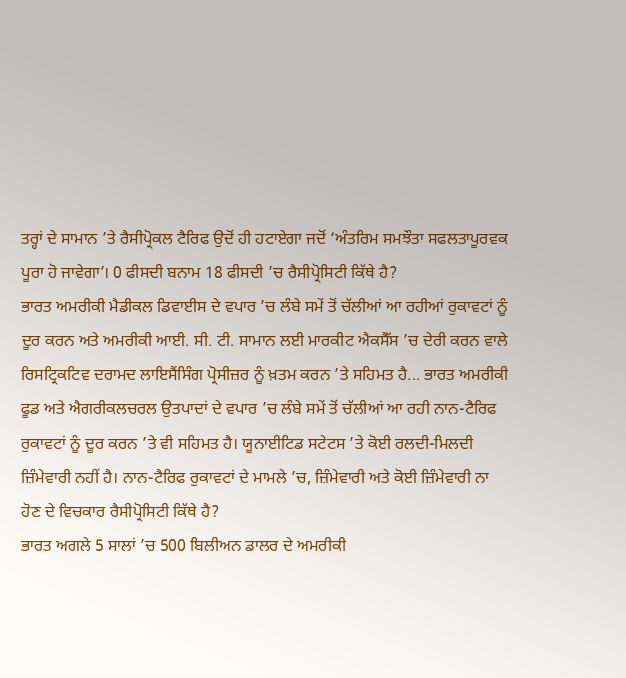ਤਰ੍ਹਾਂ ਦੇ ਸਾਮਾਨ ’ਤੇ ਰੈਸੀਪ੍ਰੋਕਲ ਟੈਰਿਫ ਉਦੋਂ ਹੀ ਹਟਾਏਗਾ ਜਦੋਂ ‘ਅੰਤਰਿਮ ਸਮਝੌਤਾ ਸਫਲਤਾਪੂਰਵਕ ਪੂਰਾ ਹੋ ਜਾਵੇਗਾ’। 0 ਫੀਸਦੀ ਬਨਾਮ 18 ਫੀਸਦੀ ’ਚ ਰੈਸੀਪ੍ਰੋਸਿਟੀ ਕਿੱਥੇ ਹੈ?
ਭਾਰਤ ਅਮਰੀਕੀ ਮੈਡੀਕਲ ਡਿਵਾਈਸ ਦੇ ਵਪਾਰ ’ਚ ਲੰਬੇ ਸਮੇਂ ਤੋਂ ਚੱਲੀਆਂ ਆ ਰਹੀਆਂ ਰੁਕਾਵਟਾਂ ਨੂੰ ਦੂਰ ਕਰਨ ਅਤੇ ਅਮਰੀਕੀ ਆਈ. ਸੀ. ਟੀ. ਸਾਮਾਨ ਲਈ ਮਾਰਕੀਟ ਐਕਸੈੱਸ ’ਚ ਦੇਰੀ ਕਰਨ ਵਾਲੇ ਰਿਸਟ੍ਰਿਕਟਿਵ ਦਰਾਮਦ ਲਾਇਸੈਂਸਿੰਗ ਪ੍ਰੋਸੀਜ਼ਰ ਨੂੰ ਖ਼ਤਮ ਕਰਨ ’ਤੇ ਸਹਿਮਤ ਹੈ... ਭਾਰਤ ਅਮਰੀਕੀ ਫੂਡ ਅਤੇ ਐਗਰੀਕਲਚਰਲ ਉਤਪਾਦਾਂ ਦੇ ਵਪਾਰ ’ਚ ਲੰਬੇ ਸਮੇਂ ਤੋਂ ਚੱਲੀਆਂ ਆ ਰਹੀ ਨਾਨ-ਟੈਰਿਫ ਰੁਕਾਵਟਾਂ ਨੂੰ ਦੂਰ ਕਰਨ ’ਤੇ ਵੀ ਸਹਿਮਤ ਹੈ। ਯੂਨਾਈਟਿਡ ਸਟੇਟਸ ’ਤੇ ਕੋਈ ਰਲਦੀ-ਮਿਲਦੀ ਜ਼ਿੰਮੇਵਾਰੀ ਨਹੀਂ ਹੈ। ਨਾਨ-ਟੈਰਿਫ ਰੁਕਾਵਟਾਂ ਦੇ ਮਾਮਲੇ ’ਚ, ਜ਼ਿੰਮੇਵਾਰੀ ਅਤੇ ਕੋਈ ਜ਼ਿੰਮੇਵਾਰੀ ਨਾ ਹੋਣ ਦੇ ਵਿਚਕਾਰ ਰੈਸੀਪ੍ਰੋਸਿਟੀ ਕਿੱਥੇ ਹੈ?
ਭਾਰਤ ਅਗਲੇ 5 ਸਾਲਾਂ ’ਚ 500 ਬਿਲੀਅਨ ਡਾਲਰ ਦੇ ਅਮਰੀਕੀ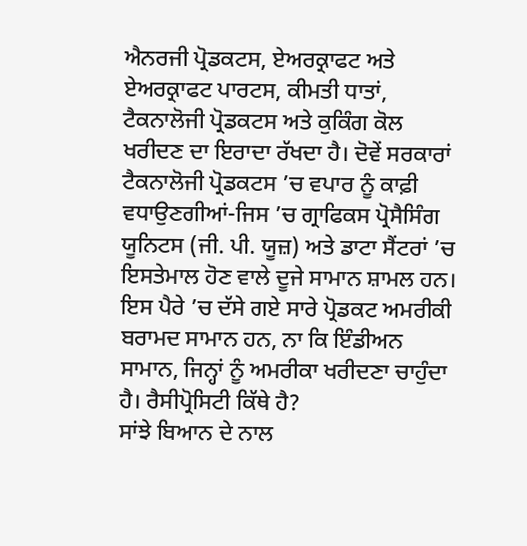ਐਨਰਜੀ ਪ੍ਰੋਡਕਟਸ, ਏਅਰਕ੍ਰਾਫਟ ਅਤੇ ਏਅਰਕ੍ਰਾਫਟ ਪਾਰਟਸ, ਕੀਮਤੀ ਧਾਤਾਂ, ਟੈਕਨਾਲੋਜੀ ਪ੍ਰੋਡਕਟਸ ਅਤੇ ਕੁਕਿੰਗ ਕੋਲ ਖਰੀਦਣ ਦਾ ਇਰਾਦਾ ਰੱਖਦਾ ਹੈ। ਦੋਵੇਂ ਸਰਕਾਰਾਂ ਟੈਕਨਾਲੋਜੀ ਪ੍ਰੋਡਕਟਸ ’ਚ ਵਪਾਰ ਨੂੰ ਕਾਫ਼ੀ ਵਧਾਉਣਗੀਆਂ-ਜਿਸ ’ਚ ਗ੍ਰਾਫਿਕਸ ਪ੍ਰੋਸੈਸਿੰਗ ਯੂਨਿਟਸ (ਜੀ. ਪੀ. ਯੂਜ਼) ਅਤੇ ਡਾਟਾ ਸੈਂਟਰਾਂ ’ਚ ਇਸਤੇਮਾਲ ਹੋਣ ਵਾਲੇ ਦੂਜੇ ਸਾਮਾਨ ਸ਼ਾਮਲ ਹਨ। ਇਸ ਪੈਰੇ ’ਚ ਦੱਸੇ ਗਏ ਸਾਰੇ ਪ੍ਰੋਡਕਟ ਅਮਰੀਕੀ ਬਰਾਮਦ ਸਾਮਾਨ ਹਨ, ਨਾ ਕਿ ਇੰਡੀਅਨ ਸਾਮਾਨ, ਜਿਨ੍ਹਾਂ ਨੂੰ ਅਮਰੀਕਾ ਖਰੀਦਣਾ ਚਾਹੁੰਦਾ ਹੈ। ਰੈਸੀਪ੍ਰੋਸਿਟੀ ਕਿੱਥੇ ਹੈ?
ਸਾਂਝੇ ਬਿਆਨ ਦੇ ਨਾਲ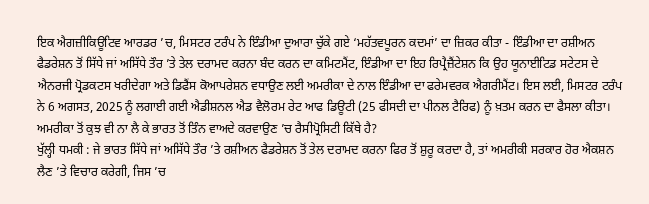ਇਕ ਐਗਜ਼ੀਕਿਊਟਿਵ ਆਰਡਰ ’ਚ, ਮਿਸਟਰ ਟਰੰਪ ਨੇ ਇੰਡੀਆ ਦੁਆਰਾ ਚੁੱਕੇ ਗਏ ‘ਮਹੱਤਵਪੂਰਨ ਕਦਮਾਂ’ ਦਾ ਜ਼ਿਕਰ ਕੀਤਾ - ਇੰਡੀਆ ਦਾ ਰਸ਼ੀਅਨ ਫੈਡਰੇਸ਼ਨ ਤੋਂ ਸਿੱਧੇ ਜਾਂ ਅਸਿੱਧੇ ਤੌਰ ’ਤੇ ਤੇਲ ਦਰਾਮਦ ਕਰਨਾ ਬੰਦ ਕਰਨ ਦਾ ਕਮਿਟਮੈਂਟ, ਇੰਡੀਆ ਦਾ ਇਹ ਰਿਪ੍ਰੈਜ਼ੈਂਟੇਸ਼ਨ ਕਿ ਉਹ ਯੂਨਾਈਟਿਡ ਸਟੇਟਸ ਦੇ ਐਨਰਜੀ ਪ੍ਰੋਡਕਟਸ ਖਰੀਦੇਗਾ ਅਤੇ ਡਿਫੈਂਸ ਕੋਆਪਰੇਸ਼ਨ ਵਧਾਉਣ ਲਈ ਅਮਰੀਕਾ ਦੇ ਨਾਲ ਇੰਡੀਆ ਦਾ ਫਰੇਮਵਰਕ ਐਗਰੀਮੈਂਟ। ਇਸ ਲਈ, ਮਿਸਟਰ ਟਰੰਪ ਨੇ 6 ਅਗਸਤ, 2025 ਨੂੰ ਲਗਾਈ ਗਈ ਐਡੀਸ਼ਨਲ ਐਡ ਵੈਲੋਰਮ ਰੇਟ ਆਫ ਡਿਊਟੀ (25 ਫੀਸਦੀ ਦਾ ਪੀਨਲ ਟੈਰਿਫ) ਨੂੰ ਖ਼ਤਮ ਕਰਨ ਦਾ ਫੈਸਲਾ ਕੀਤਾ। ਅਮਰੀਕਾ ਤੋਂ ਕੁਝ ਵੀ ਨਾ ਲੈ ਕੇ ਭਾਰਤ ਤੋਂ ਤਿੰਨ ਵਾਅਦੇ ਕਰਵਾਉਣ ’ਚ ਰੈਸੀਪ੍ਰੋਸਿਟੀ ਕਿੱਥੇ ਹੈ?
ਖੁੱਲ੍ਹੀ ਧਮਕੀ : ਜੇ ਭਾਰਤ ਸਿੱਧੇ ਜਾਂ ਅਸਿੱਧੇ ਤੌਰ ’ਤੇ ਰਸ਼ੀਅਨ ਫੈਡਰੇਸ਼ਨ ਤੋਂ ਤੇਲ ਦਰਾਮਦ ਕਰਨਾ ਫਿਰ ਤੋਂ ਸ਼ੁਰੂ ਕਰਦਾ ਹੈ, ਤਾਂ ਅਮਰੀਕੀ ਸਰਕਾਰ ਹੋਰ ਐਕਸ਼ਨ ਲੈਣ ’ਤੇ ਵਿਚਾਰ ਕਰੇਗੀ, ਜਿਸ ’ਚ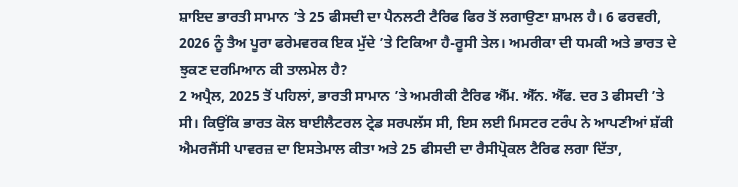ਸ਼ਾਇਦ ਭਾਰਤੀ ਸਾਮਾਨ ’ਤੇ 25 ਫੀਸਦੀ ਦਾ ਪੈਨਲਟੀ ਟੈਰਿਫ ਫਿਰ ਤੋਂ ਲਗਾਉਣਾ ਸ਼ਾਮਲ ਹੈ। 6 ਫਰਵਰੀ, 2026 ਨੂੰ ਤੈਅ ਪੂਰਾ ਫਰੇਮਵਰਕ ਇਕ ਮੁੱਦੇ ’ਤੇ ਟਿਕਿਆ ਹੈ-ਰੂਸੀ ਤੇਲ। ਅਮਰੀਕਾ ਦੀ ਧਮਕੀ ਅਤੇ ਭਾਰਤ ਦੇ ਝੁਕਣ ਦਰਮਿਆਨ ਕੀ ਤਾਲਮੇਲ ਹੈ?
2 ਅਪ੍ਰੈਲ, 2025 ਤੋਂ ਪਹਿਲਾਂ, ਭਾਰਤੀ ਸਾਮਾਨ ’ਤੇ ਅਮਰੀਕੀ ਟੈਰਿਫ ਐੱਮ. ਐੱਨ. ਐੱਫ. ਦਰ 3 ਫੀਸਦੀ ’ਤੇ ਸੀ। ਕਿਉਂਕਿ ਭਾਰਤ ਕੋਲ ਬਾਈਲੈਟਰਲ ਟ੍ਰੇਡ ਸਰਪਲੱਸ ਸੀ, ਇਸ ਲਈ ਮਿਸਟਰ ਟਰੰਪ ਨੇ ਆਪਣੀਆਂ ਸ਼ੱਕੀ ਐਮਰਜੈਂਸੀ ਪਾਵਰਜ਼ ਦਾ ਇਸਤੇਮਾਲ ਕੀਤਾ ਅਤੇ 25 ਫੀਸਦੀ ਦਾ ਰੈਸੀਪ੍ਰੋਕਲ ਟੈਰਿਫ ਲਗਾ ਦਿੱਤਾ,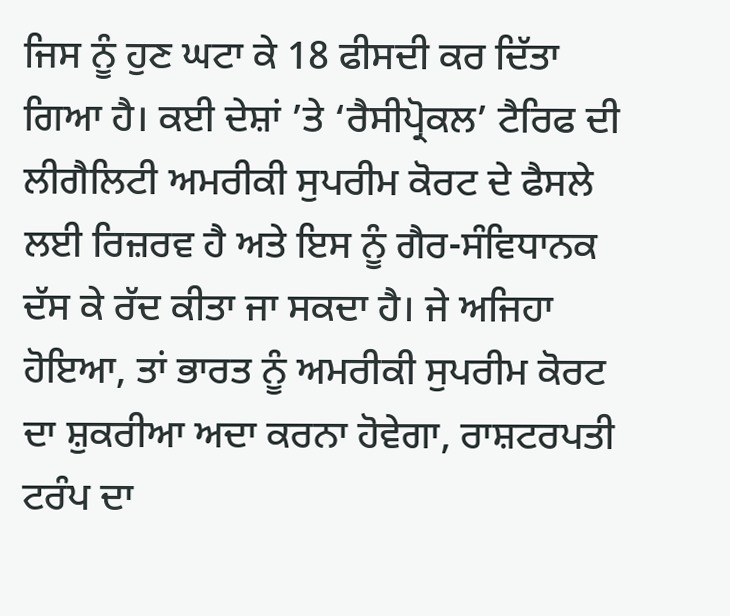ਜਿਸ ਨੂੰ ਹੁਣ ਘਟਾ ਕੇ 18 ਫੀਸਦੀ ਕਰ ਦਿੱਤਾ ਗਿਆ ਹੈ। ਕਈ ਦੇਸ਼ਾਂ ’ਤੇ ‘ਰੈਸੀਪ੍ਰੋਕਲ’ ਟੈਰਿਫ ਦੀ ਲੀਗੈਲਿਟੀ ਅਮਰੀਕੀ ਸੁਪਰੀਮ ਕੋਰਟ ਦੇ ਫੈਸਲੇ ਲਈ ਰਿਜ਼ਰਵ ਹੈ ਅਤੇ ਇਸ ਨੂੰ ਗੈਰ-ਸੰਵਿਧਾਨਕ ਦੱਸ ਕੇ ਰੱਦ ਕੀਤਾ ਜਾ ਸਕਦਾ ਹੈ। ਜੇ ਅਜਿਹਾ ਹੋਇਆ, ਤਾਂ ਭਾਰਤ ਨੂੰ ਅਮਰੀਕੀ ਸੁਪਰੀਮ ਕੋਰਟ ਦਾ ਸ਼ੁਕਰੀਆ ਅਦਾ ਕਰਨਾ ਹੋਵੇਗਾ, ਰਾਸ਼ਟਰਪਤੀ ਟਰੰਪ ਦਾ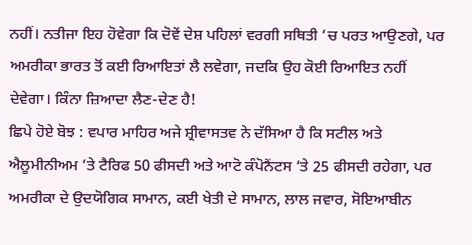ਨਹੀਂ। ਨਤੀਜਾ ਇਹ ਹੋਵੇਗਾ ਕਿ ਦੋਵੇਂ ਦੇਸ਼ ਪਹਿਲਾਂ ਵਰਗੀ ਸਥਿਤੀ ’ਚ ਪਰਤ ਆਉਣਗੇ, ਪਰ ਅਮਰੀਕਾ ਭਾਰਤ ਤੋਂ ਕਈ ਰਿਆਇਤਾਂ ਲੈ ਲਵੇਗਾ, ਜਦਕਿ ਉਹ ਕੋਈ ਰਿਆਇਤ ਨਹੀਂ ਦੇਵੇਗਾ। ਕਿੰਨਾ ਜ਼ਿਆਦਾ ਲੈਣ-ਦੇਣ ਹੈ!
ਛਿਪੇ ਹੋਏ ਬੋਝ : ਵਪਾਰ ਮਾਹਿਰ ਅਜੇ ਸ਼੍ਰੀਵਾਸਤਵ ਨੇ ਦੱਸਿਆ ਹੈ ਕਿ ਸਟੀਲ ਅਤੇ ਐਲੂਮੀਨੀਅਮ ’ਤੇ ਟੈਰਿਫ 50 ਫੀਸਦੀ ਅਤੇ ਆਟੋ ਕੰਪੋਨੈਂਟਸ ’ਤੇ 25 ਫੀਸਦੀ ਰਹੇਗਾ, ਪਰ ਅਮਰੀਕਾ ਦੇ ਉਦਯੋਗਿਕ ਸਾਮਾਨ, ਕਈ ਖੇਤੀ ਦੇ ਸਾਮਾਨ, ਲਾਲ ਜਵਾਰ, ਸੋਇਆਬੀਨ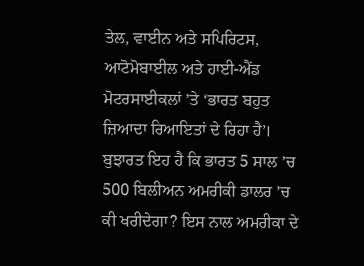ਤੇਲ, ਵਾਈਨ ਅਤੇ ਸਪਿਰਿਟਸ, ਆਟੋਮੋਬਾਈਲ ਅਤੇ ਹਾਈ-ਐਂਡ ਮੋਟਰਸਾਈਕਲਾਂ ’ਤੇ ‘ਭਾਰਤ ਬਹੁਤ ਜ਼ਿਆਦਾ ਰਿਆਇਤਾਂ ਦੇ ਰਿਹਾ ਹੈ’।
ਬੁਝਾਰਤ ਇਹ ਹੈ ਕਿ ਭਾਰਤ 5 ਸਾਲ ’ਚ 500 ਬਿਲੀਅਨ ਅਮਰੀਕੀ ਡਾਲਰ ’ਚ ਕੀ ਖਰੀਦੇਗਾ? ਇਸ ਨਾਲ ਅਮਰੀਕਾ ਦੇ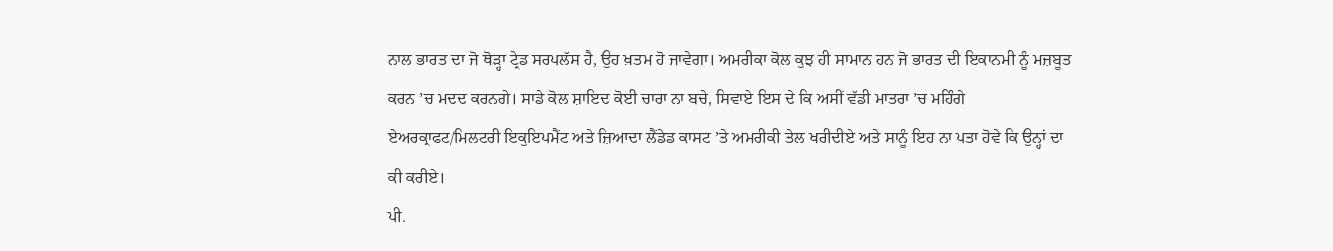ਨਾਲ ਭਾਰਤ ਦਾ ਜੋ ਥੋੜ੍ਹਾ ਟ੍ਰੇਡ ਸਰਪਲੱਸ ਹੈ, ਉਹ ਖ਼ਤਮ ਹੋ ਜਾਵੇਗਾ। ਅਮਰੀਕਾ ਕੋਲ ਕੁਝ ਹੀ ਸਾਮਾਨ ਹਨ ਜੋ ਭਾਰਤ ਦੀ ਇਕਾਨਮੀ ਨੂੰ ਮਜ਼ਬੂਤ ਕਰਨ ’ਚ ਮਦਦ ਕਰਨਗੇ। ਸਾਡੇ ਕੋਲ ਸ਼ਾਇਦ ਕੋਈ ਚਾਰਾ ਨਾ ਬਚੇ, ਸਿਵਾਏ ਇਸ ਦੇ ਕਿ ਅਸੀਂ ਵੱਡੀ ਮਾਤਰਾ ’ਚ ਮਹਿੰਗੇ ਏਅਰਕ੍ਰਾਫਟ/ਮਿਲਟਰੀ ਇਕੁਇਪਮੈਂਟ ਅਤੇ ਜ਼ਿਆਦਾ ਲੈਂਡੇਡ ਕਾਸਟ ’ਤੇ ਅਮਰੀਕੀ ਤੇਲ ਖਰੀਦੀਏ ਅਤੇ ਸਾਨੂੰ ਇਹ ਨਾ ਪਤਾ ਹੋਵੇ ਕਿ ਉਨ੍ਹਾਂ ਦਾ ਕੀ ਕਰੀਏ।
ਪੀ.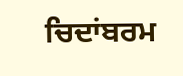ਚਿਦਾਂਬਰਮ